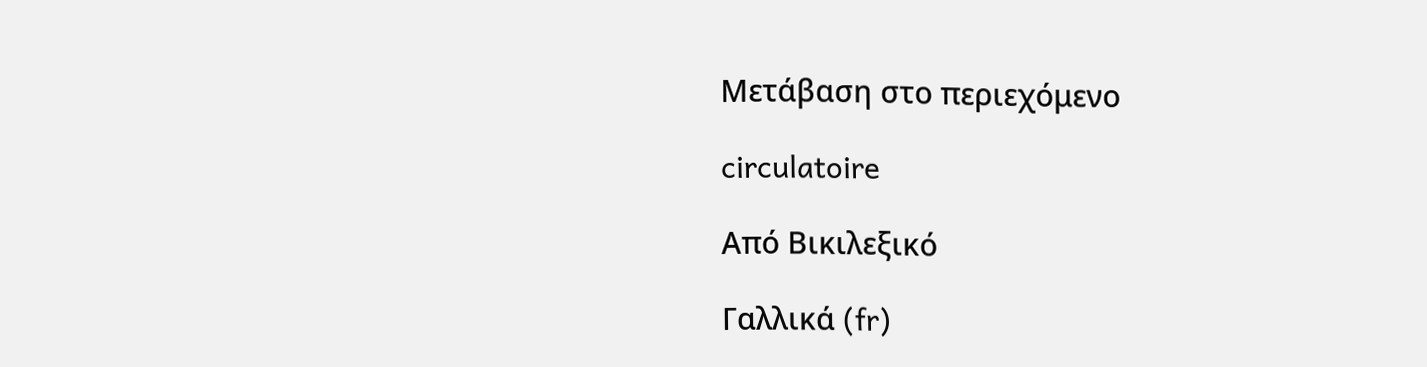Μετάβαση στο περιεχόμενο

circulatoire

Από Βικιλεξικό

Γαλλικά (fr)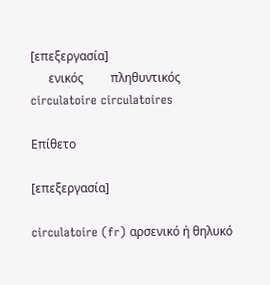[επεξεργασία]
      ενικός         πληθυντικός
circulatoire circulatoires

Επίθετο

[επεξεργασία]

circulatoire (fr) αρσενικό ή θηλυκό